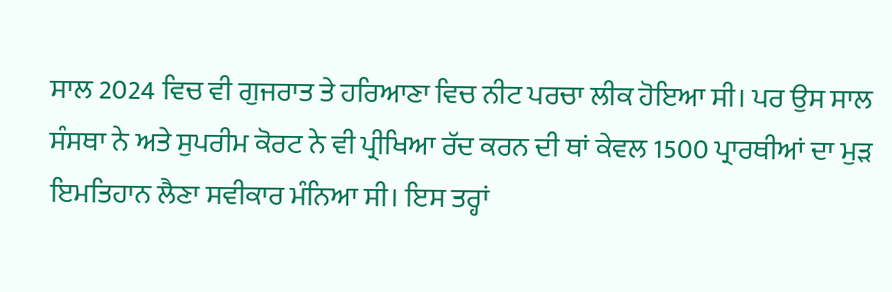ਸਾਲ 2024 ਵਿਚ ਵੀ ਗੁਜਰਾਤ ਤੇ ਹਰਿਆਣਾ ਵਿਚ ਨੀਟ ਪਰਚਾ ਲੀਕ ਹੋਇਆ ਸੀ। ਪਰ ਉਸ ਸਾਲ ਸੰਸਥਾ ਨੇ ਅਤੇ ਸੁਪਰੀਮ ਕੋਰਟ ਨੇ ਵੀ ਪ੍ਰੀਖਿਆ ਰੱਦ ਕਰਨ ਦੀ ਥਾਂ ਕੇਵਲ 1500 ਪ੍ਰਾਰਥੀਆਂ ਦਾ ਮੁੜ ਇਮਤਿਹਾਨ ਲੈਣਾ ਸਵੀਕਾਰ ਮੰਨਿਆ ਸੀ। ਇਸ ਤਰ੍ਹਾਂ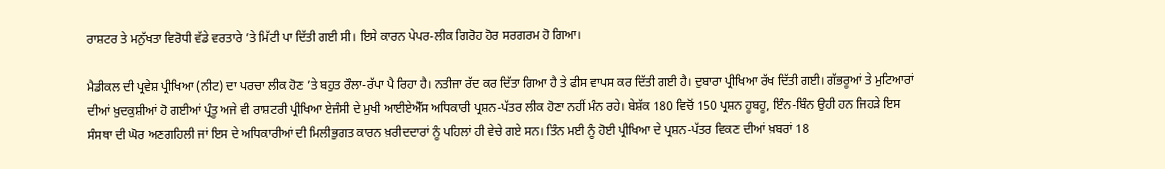ਰਾਸ਼ਟਰ ਤੇ ਮਨੁੱਖਤਾ ਵਿਰੋਧੀ ਵੱਡੇ ਵਰਤਾਰੇ ’ਤੇ ਮਿੱਟੀ ਪਾ ਦਿੱਤੀ ਗਈ ਸੀ। ਇਸੇ ਕਾਰਨ ਪੇਪਰ-ਲੀਕ ਗਿਰੋਹ ਹੋਰ ਸਰਗਰਮ ਹੋ ਗਿਆ।

ਮੈਡੀਕਲ ਦੀ ਪ੍ਰਵੇਸ਼ ਪ੍ਰੀਖਿਆ (ਨੀਟ) ਦਾ ਪਰਚਾ ਲੀਕ ਹੋਣ ’ਤੇ ਬਹੁਤ ਰੌਲਾ-ਰੱਪਾ ਪੈ ਰਿਹਾ ਹੈ। ਨਤੀਜਾ ਰੱਦ ਕਰ ਦਿੱਤਾ ਗਿਆ ਹੈ ਤੇ ਫੀਸ ਵਾਪਸ ਕਰ ਦਿੱਤੀ ਗਈ ਹੈ। ਦੁਬਾਰਾ ਪ੍ਰੀਖਿਆ ਰੱਖ ਦਿੱਤੀ ਗਈ। ਗੱਭਰੂਆਂ ਤੇ ਮੁਟਿਆਰਾਂ ਦੀਆਂ ਖ਼ੁਦਕੁਸ਼ੀਆਂ ਹੋ ਗਈਆਂ ਪ੍ਰੰਤੂ ਅਜੇ ਵੀ ਰਾਸ਼ਟਰੀ ਪ੍ਰੀਖਿਆ ਏਜੰਸੀ ਦੇ ਮੁਖੀ ਆਈਏਐੱਸ ਅਧਿਕਾਰੀ ਪ੍ਰਸ਼ਨ-ਪੱਤਰ ਲੀਕ ਹੋਣਾ ਨਹੀਂ ਮੰਨ ਰਹੇ। ਬੇਸ਼ੱਕ 180 ਵਿਚੋਂ 150 ਪ੍ਰਸ਼ਨ ਹੂਬਹੂ, ਇੰਨ-ਬਿੰਨ ਉਹੀ ਹਨ ਜਿਹੜੇ ਇਸ ਸੰਸਥਾ ਦੀ ਘੋਰ ਅਣਗਹਿਲੀ ਜਾਂ ਇਸ ਦੇ ਅਧਿਕਾਰੀਆਂ ਦੀ ਮਿਲੀਭੁਗਤ ਕਾਰਨ ਖ਼ਰੀਦਦਾਰਾਂ ਨੂੰ ਪਹਿਲਾਂ ਹੀ ਵੇਚੇ ਗਏ ਸਨ। ਤਿੰਨ ਮਈ ਨੂੰ ਹੋਈ ਪ੍ਰੀਖਿਆ ਦੇ ਪ੍ਰਸ਼ਨ-ਪੱਤਰ ਵਿਕਣ ਦੀਆਂ ਖ਼ਬਰਾਂ 18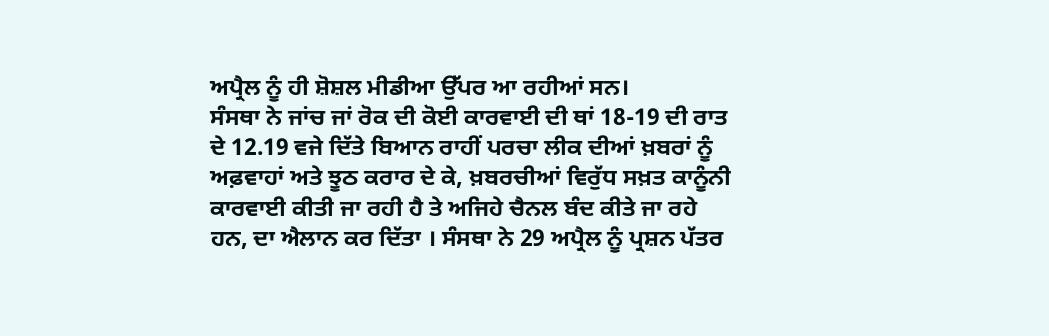ਅਪ੍ਰੈਲ ਨੂੰ ਹੀ ਸ਼ੋਸ਼ਲ ਮੀਡੀਆ ਉੱਪਰ ਆ ਰਹੀਆਂ ਸਨ।
ਸੰਸਥਾ ਨੇ ਜਾਂਚ ਜਾਂ ਰੋਕ ਦੀ ਕੋਈ ਕਾਰਵਾਈ ਦੀ ਥਾਂ 18-19 ਦੀ ਰਾਤ ਦੇ 12.19 ਵਜੇ ਦਿੱਤੇ ਬਿਆਨ ਰਾਹੀਂ ਪਰਚਾ ਲੀਕ ਦੀਆਂ ਖ਼ਬਰਾਂ ਨੂੰ ਅਫ਼ਵਾਹਾਂ ਅਤੇ ਝੂਠ ਕਰਾਰ ਦੇ ਕੇ, ਖ਼ਬਰਚੀਆਂ ਵਿਰੁੱਧ ਸਖ਼ਤ ਕਾਨੂੰਨੀ ਕਾਰਵਾਈ ਕੀਤੀ ਜਾ ਰਹੀ ਹੈ ਤੇ ਅਜਿਹੇ ਚੈਨਲ ਬੰਦ ਕੀਤੇ ਜਾ ਰਹੇ ਹਨ, ਦਾ ਐਲਾਨ ਕਰ ਦਿੱਤਾ । ਸੰਸਥਾ ਨੇ 29 ਅਪ੍ਰੈਲ ਨੂੰ ਪ੍ਰਸ਼ਨ ਪੱਤਰ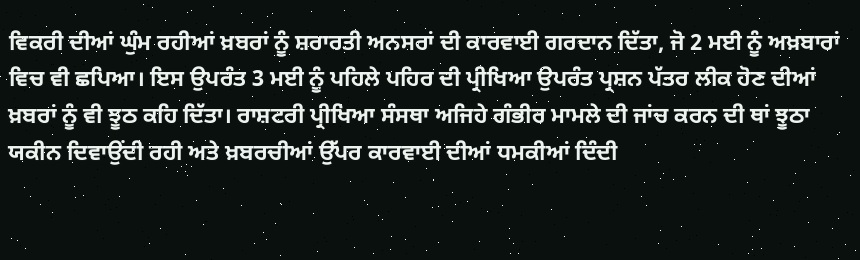ਵਿਕਰੀ ਦੀਆਂ ਘੁੰਮ ਰਹੀਆਂ ਖ਼ਬਰਾਂ ਨੂੰ ਸ਼ਰਾਰਤੀ ਅਨਸਰਾਂ ਦੀ ਕਾਰਵਾਈ ਗਰਦਾਨ ਦਿੱਤਾ, ਜੋ 2 ਮਈ ਨੂੰ ਅਖ਼ਬਾਰਾਂ ਵਿਚ ਵੀ ਛਪਿਆ। ਇਸ ਉਪਰੰਤ 3 ਮਈ ਨੂੰ ਪਹਿਲੇ ਪਹਿਰ ਦੀ ਪ੍ਰੀਖਿਆ ਉਪਰੰਤ ਪ੍ਰਸ਼ਨ ਪੱਤਰ ਲੀਕ ਹੋਣ ਦੀਆਂ ਖ਼ਬਰਾਂ ਨੂੰ ਵੀ ਝੂਠ ਕਹਿ ਦਿੱਤਾ। ਰਾਸ਼ਟਰੀ ਪ੍ਰੀਖਿਆ ਸੰਸਥਾ ਅਜਿਹੇ ਗੰਭੀਰ ਮਾਮਲੇ ਦੀ ਜਾਂਚ ਕਰਨ ਦੀ ਥਾਂ ਝੂਠਾ ਯਕੀਨ ਦਿਵਾਉਂਦੀ ਰਹੀ ਅਤੇ ਖ਼ਬਰਚੀਆਂ ਉੱਪਰ ਕਾਰਵਾਈ ਦੀਆਂ ਧਮਕੀਆਂ ਦਿੰਦੀ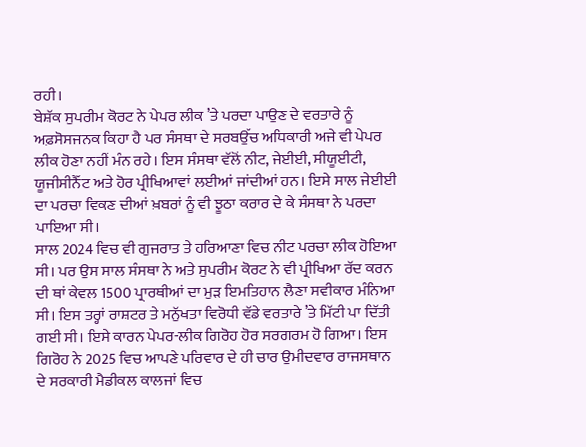ਰਹੀ।
ਬੇਸ਼ੱਕ ਸੁਪਰੀਮ ਕੋਰਟ ਨੇ ਪੇਪਰ ਲੀਕ ’ਤੇ ਪਰਦਾ ਪਾਉਣ ਦੇ ਵਰਤਾਰੇ ਨੂੰ ਅਫ਼ਸੋਸਜਨਕ ਕਿਹਾ ਹੈ ਪਰ ਸੰਸਥਾ ਦੇ ਸਰਬਉੱਚ ਅਧਿਕਾਰੀ ਅਜੇ ਵੀ ਪੇਪਰ ਲੀਕ ਹੋਣਾ ਨਹੀਂ ਮੰਨ ਰਹੇ। ਇਸ ਸੰਸਥਾ ਵੱਲੋਂ ਨੀਟ, ਜੇਈਈ, ਸੀਯੂਈਟੀ, ਯੂਜੀਸੀਨੈੱਟ ਅਤੇ ਹੋਰ ਪ੍ਰੀਖਿਆਵਾਂ ਲਈਆਂ ਜਾਂਦੀਆਂ ਹਨ। ਇਸੇ ਸਾਲ ਜੇਈਈ ਦਾ ਪਰਚਾ ਵਿਕਣ ਦੀਆਂ ਖ਼ਬਰਾਂ ਨੂੰ ਵੀ ਝੂਠਾ ਕਰਾਰ ਦੇ ਕੇ ਸੰਸਥਾ ਨੇ ਪਰਦਾ ਪਾਇਆ ਸੀ।
ਸਾਲ 2024 ਵਿਚ ਵੀ ਗੁਜਰਾਤ ਤੇ ਹਰਿਆਣਾ ਵਿਚ ਨੀਟ ਪਰਚਾ ਲੀਕ ਹੋਇਆ ਸੀ। ਪਰ ਉਸ ਸਾਲ ਸੰਸਥਾ ਨੇ ਅਤੇ ਸੁਪਰੀਮ ਕੋਰਟ ਨੇ ਵੀ ਪ੍ਰੀਖਿਆ ਰੱਦ ਕਰਨ ਦੀ ਥਾਂ ਕੇਵਲ 1500 ਪ੍ਰਾਰਥੀਆਂ ਦਾ ਮੁੜ ਇਮਤਿਹਾਨ ਲੈਣਾ ਸਵੀਕਾਰ ਮੰਨਿਆ ਸੀ। ਇਸ ਤਰ੍ਹਾਂ ਰਾਸ਼ਟਰ ਤੇ ਮਨੁੱਖਤਾ ਵਿਰੋਧੀ ਵੱਡੇ ਵਰਤਾਰੇ ’ਤੇ ਮਿੱਟੀ ਪਾ ਦਿੱਤੀ ਗਈ ਸੀ। ਇਸੇ ਕਾਰਨ ਪੇਪਰ-ਲੀਕ ਗਿਰੋਹ ਹੋਰ ਸਰਗਰਮ ਹੋ ਗਿਆ। ਇਸ ਗਿਰੋਹ ਨੇ 2025 ਵਿਚ ਆਪਣੇ ਪਰਿਵਾਰ ਦੇ ਹੀ ਚਾਰ ਉਮੀਦਵਾਰ ਰਾਜਸਥਾਨ ਦੇ ਸਰਕਾਰੀ ਮੈਡੀਕਲ ਕਾਲਜਾਂ ਵਿਚ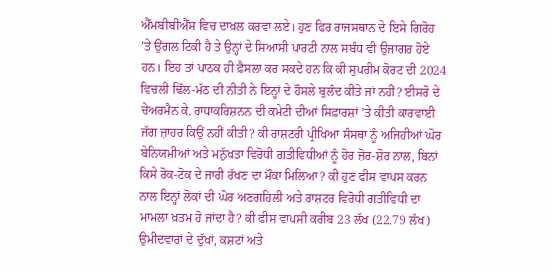ਐੱਮਬੀਬੀਐੱਸ ਵਿਚ ਦਾਖ਼ਲ ਕਰਵਾ ਲਏ। ਹੁਣ ਫਿਰ ਰਾਜਸਥਾਨ ਦੇ ਇਸੇ ਗਿਰੋਹ ’ਤੇ ਉਂਗਲ ਟਿਕੀ ਹੈ ਤੇ ਉਨ੍ਹਾਂ ਦੇ ਸਿਆਸੀ ਪਾਰਟੀ ਨਾਲ ਸਬੰਧ ਵੀ ਉਜਾਗਰ ਹੋਏ ਹਨ। ਇਹ ਤਾਂ ਪਾਠਕ ਹੀ ਫ਼ੈਸਲਾ ਕਰ ਸਕਦੇ ਹਨ ਕਿ ਕੀ ਸੁਪਰੀਮ ਕੋਰਟ ਦੀ 2024 ਵਿਚਲੀ ਢਿੱਲ-ਮੱਠ ਦੀ ਨੀਤੀ ਨੇ ਇਨ੍ਹਾਂ ਦੇ ਹੌਸਲੇ ਬੁਲੰਦ ਕੀਤੇ ਜਾਂ ਨਹੀਂ? ਈਸਰੋ ਦੇ ਚੇਅਰਮੈਨ ਕੇ. ਰਾਧਾਕਰਿਸ਼ਨਨ ਦੀ ਕਮੇਟੀ ਦੀਆਂ ਸਿਫ਼ਾਰਸ਼ਾਂ ’ਤੇ ਕੀਤੀ ਕਾਰਵਾਈ ਜੱਗ ਜ਼ਾਹਰ ਕਿਉਂ ਨਹੀਂ ਕੀਤੀ? ਕੀ ਰਾਸ਼ਟਰੀ ਪ੍ਰੀਖਿਆ ਸੰਸਥਾ ਨੂੰ ਅਜਿਹੀਆਂ ਘੋਰ ਬੇਨਿਯਮੀਆਂ ਅਤੇ ਮਨੁੱਖਤਾ ਵਿਰੋਧੀ ਗਤੀਵਿਧੀਆਂ ਨੂੰ ਹੋਰ ਜ਼ੋਰ-ਸ਼ੋਰ ਨਾਲ, ਬਿਨਾਂ ਕਿਸੇ ਰੋਕ-ਟੋਕ ਦੇ ਜਾਰੀ ਰੱਖਣ ਦਾ ਮੌਕਾ ਮਿਲਿਆ? ਕੀ ਹੁਣ ਫੀਸ ਵਾਪਸ ਕਰਨ ਨਾਲ ਇਨ੍ਹਾਂ ਲੋਕਾਂ ਦੀ ਘੋਰ ਅਣਗਹਿਲੀ ਅਤੇ ਰਾਸ਼ਟਰ ਵਿਰੋਧੀ ਗਤੀਵਿਧੀ ਦਾ ਮਾਮਲਾ ਖ਼ਤਮ ਹੋ ਜਾਂਦਾ ਹੈ? ਕੀ ਫੀਸ ਵਾਪਸੀ ਕਰੀਬ 23 ਲੱਖ (22.79 ਲੱਖ) ਉਮੀਦਵਾਰਾਂ ਦੇ ਦੁੱਖਾਂ, ਕਸ਼ਟਾਂ ਅਤੇ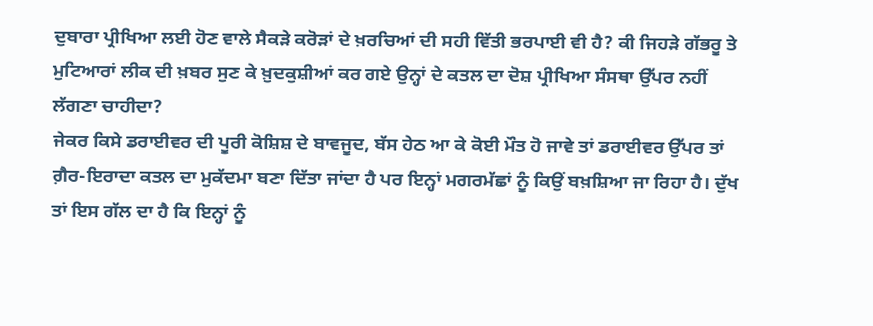ਦੁਬਾਰਾ ਪ੍ਰੀਖਿਆ ਲਈ ਹੋਣ ਵਾਲੇ ਸੈਕੜੇ ਕਰੋੜਾਂ ਦੇ ਖ਼ਰਚਿਆਂ ਦੀ ਸਹੀ ਵਿੱਤੀ ਭਰਪਾਈ ਵੀ ਹੈ? ਕੀ ਜਿਹੜੇ ਗੱਭਰੂ ਤੇ ਮੁਟਿਆਰਾਂ ਲੀਕ ਦੀ ਖ਼ਬਰ ਸੁਣ ਕੇ ਖ਼ੁਦਕੁਸ਼ੀਆਂ ਕਰ ਗਏ ਉਨ੍ਹਾਂ ਦੇ ਕਤਲ ਦਾ ਦੋਸ਼ ਪ੍ਰੀਖਿਆ ਸੰਸਥਾ ਉੱਪਰ ਨਹੀਂ ਲੱਗਣਾ ਚਾਹੀਦਾ?
ਜੇਕਰ ਕਿਸੇ ਡਰਾਈਵਰ ਦੀ ਪੂਰੀ ਕੋਸ਼ਿਸ਼ ਦੇ ਬਾਵਜੂਦ, ਬੱਸ ਹੇਠ ਆ ਕੇ ਕੋਈ ਮੌਤ ਹੋ ਜਾਵੇ ਤਾਂ ਡਰਾਈਵਰ ਉੱਪਰ ਤਾਂ ਗ਼ੈਰ-ਇਰਾਦਾ ਕਤਲ ਦਾ ਮੁਕੱਦਮਾ ਬਣਾ ਦਿੱਤਾ ਜਾਂਦਾ ਹੈ ਪਰ ਇਨ੍ਹਾਂ ਮਗਰਮੱਛਾਂ ਨੂੰ ਕਿਉਂ ਬਖ਼ਸ਼ਿਆ ਜਾ ਰਿਹਾ ਹੈ। ਦੁੱਖ ਤਾਂ ਇਸ ਗੱਲ ਦਾ ਹੈ ਕਿ ਇਨ੍ਹਾਂ ਨੂੰ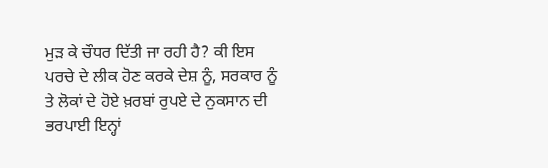ਮੁੜ ਕੇ ਚੌਧਰ ਦਿੱਤੀ ਜਾ ਰਹੀ ਹੈ? ਕੀ ਇਸ ਪਰਚੇ ਦੇ ਲੀਕ ਹੋਣ ਕਰਕੇ ਦੇਸ਼ ਨੂੰ, ਸਰਕਾਰ ਨੂੰ ਤੇ ਲੋਕਾਂ ਦੇ ਹੋਏ ਖ਼ਰਬਾਂ ਰੁਪਏ ਦੇ ਨੁਕਸਾਨ ਦੀ ਭਰਪਾਈ ਇਨ੍ਹਾਂ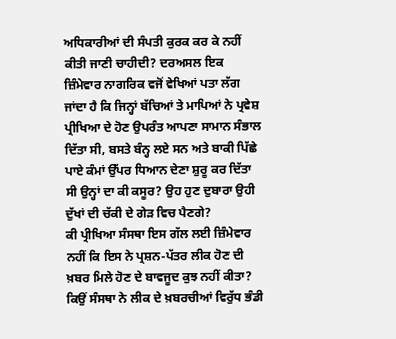ਅਧਿਕਾਰੀਆਂ ਦੀ ਸੰਪਤੀ ਕੁਰਕ ਕਰ ਕੇ ਨਹੀਂ ਕੀਤੀ ਜਾਣੀ ਚਾਹੀਦੀ? ਦਰਅਸਲ ਇਕ ਜ਼ਿੰਮੇਵਾਰ ਨਾਗਰਿਕ ਵਜੋਂ ਵੇਖਿਆਂ ਪਤਾ ਲੱਗ ਜਾਂਦਾ ਹੈ ਕਿ ਜਿਨ੍ਹਾਂ ਬੱਚਿਆਂ ਤੇ ਮਾਪਿਆਂ ਨੇ ਪ੍ਰਵੇਸ਼ ਪ੍ਰੀਖਿਆ ਦੇ ਹੋਣ ਉਪਰੰਤ ਆਪਣਾ ਸਾਮਾਨ ਸੰਭਾਲ ਦਿੱਤਾ ਸੀ, ਬਸਤੇ ਬੰਨ੍ਹ ਲਏ ਸਨ ਅਤੇ ਬਾਕੀ ਪਿੱਛੇ ਪਾਏ ਕੰਮਾਂ ਉੱਪਰ ਧਿਆਨ ਦੇਣਾ ਸ਼ੁਰੂ ਕਰ ਦਿੱਤਾ ਸੀ ਉਨ੍ਹਾਂ ਦਾ ਕੀ ਕਸੂਰ? ਉਹ ਹੁਣ ਦੁਬਾਰਾ ਉਹੀ ਦੁੱਖਾਂ ਦੀ ਚੱਕੀ ਦੇ ਗੇੜ ਵਿਚ ਪੈਣਗੇ?
ਕੀ ਪ੍ਰੀਖਿਆ ਸੰਸਥਾ ਇਸ ਗੱਲ ਲਈ ਜ਼ਿੰਮੇਵਾਰ ਨਹੀਂ ਕਿ ਇਸ ਨੇ ਪ੍ਰਸ਼ਨ-ਪੱਤਰ ਲੀਕ ਹੋਣ ਦੀ ਖ਼ਬਰ ਮਿਲੇ ਹੋਣ ਦੇ ਬਾਵਜੂਦ ਕੁਝ ਨਹੀਂ ਕੀਤਾ? ਕਿਉਂ ਸੰਸਥਾ ਨੇ ਲੀਕ ਦੇ ਖ਼ਬਰਚੀਆਂ ਵਿਰੁੱਧ ਭੰਡੀ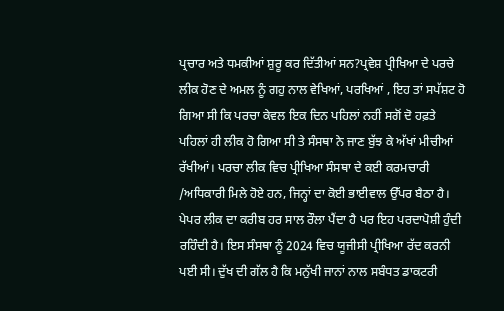ਪ੍ਰਚਾਰ ਅਤੇ ਧਮਕੀਆਂ ਸ਼ੁਰੂ ਕਰ ਦਿੱਤੀਆਂ ਸਨ?ਪ੍ਰਵੇਸ਼ ਪ੍ਰੀਖਿਆ ਦੇ ਪਰਚੇ ਲੀਕ ਹੋਣ ਦੇ ਅਮਲ ਨੂੰ ਗਹੁ ਨਾਲ ਵੇਖਿਆਂ, ਪਰਖਿਆਂ , ਇਹ ਤਾਂ ਸਪੱਸ਼ਟ ਹੋ ਗਿਆ ਸੀ ਕਿ ਪਰਚਾ ਕੇਵਲ ਇਕ ਦਿਨ ਪਹਿਲਾਂ ਨਹੀਂ ਸਗੋਂ ਦੋ ਹਫ਼ਤੇ ਪਹਿਲਾਂ ਹੀ ਲੀਕ ਹੋ ਗਿਆ ਸੀ ਤੇ ਸੰਸਥਾ ਨੇ ਜਾਣ ਬੁੱਝ ਕੇ ਅੱਖਾਂ ਮੀਚੀਆਂ ਰੱਖੀਆਂ। ਪਰਚਾ ਲੀਕ ਵਿਚ ਪ੍ਰੀਖਿਆ ਸੰਸਥਾ ਦੇ ਕਈ ਕਰਮਚਾਰੀ /ਅਧਿਕਾਰੀ ਮਿਲੇ ਹੋਏ ਹਨ, ਜਿਨ੍ਹਾਂ ਦਾ ਕੋਈ ਭਾਈਵਾਲ ਉੱਪਰ ਬੈਠਾ ਹੈ। ਪੇਪਰ ਲੀਕ ਦਾ ਕਰੀਬ ਹਰ ਸਾਲ ਰੌਲਾ ਪੈਂਦਾ ਹੈ ਪਰ ਇਹ ਪਰਦਾਪੋਸ਼ੀ ਹੁੰਦੀ ਰਹਿੰਦੀ ਹੈ। ਇਸ ਸੰਸਥਾ ਨੂੰ 2024 ਵਿਚ ਯੂਜੀਸੀ ਪ੍ਰੀਖਿਆ ਰੱਦ ਕਰਨੀ ਪਈ ਸੀ। ਦੁੱਖ ਦੀ ਗੱਲ ਹੈ ਕਿ ਮਨੁੱਖੀ ਜਾਨਾਂ ਨਾਲ ਸਬੰਧਤ ਡਾਕਟਰੀ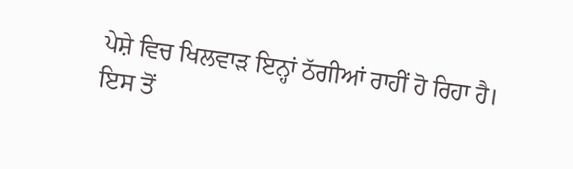ਪੇਸ਼ੇ ਵਿਚ ਖਿਲਵਾੜ ਇਨ੍ਹਾਂ ਠੱਗੀਆਂ ਰਾਹੀਂ ਹੋ ਰਿਹਾ ਹੈ। ਇਸ ਤੋਂ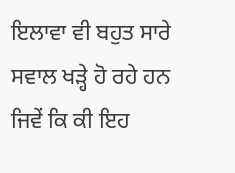ਇਲਾਵਾ ਵੀ ਬਹੁਤ ਸਾਰੇ ਸਵਾਲ ਖੜ੍ਹੇ ਹੋ ਰਹੇ ਹਨ ਜਿਵੇਂ ਕਿ ਕੀ ਇਹ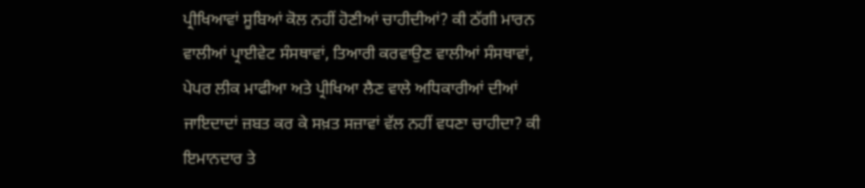ਪ੍ਰੀਖਿਆਵਾਂ ਸੂਬਿਆਂ ਕੋਲ ਨਹੀਂ ਹੋਣੀਆਂ ਚਾਹੀਦੀਆਂ? ਕੀ ਠੱਗੀ ਮਾਰਨ ਵਾਲੀਆਂ ਪ੍ਰਾਈਵੇਟ ਸੰਸਥਾਵਾਂ, ਤਿਆਰੀ ਕਰਵਾਉਣ ਵਾਲੀਆਂ ਸੰਸਥਾਵਾਂ, ਪੇਪਰ ਲੀਕ ਮਾਫੀਆ ਅਤੇ ਪ੍ਰੀਖਿਆ ਲੈਣ ਵਾਲੇ ਅਧਿਕਾਰੀਆਂ ਦੀਆਂ ਜਾਇਦਾਦਾਂ ਜ਼ਬਤ ਕਰ ਕੇ ਸਖ਼ਤ ਸਜ਼ਾਵਾਂ ਵੱਲ ਨਹੀਂ ਵਧਣਾ ਚਾਹੀਦਾ? ਕੀ ਇਮਾਨਦਾਰ ਤੇ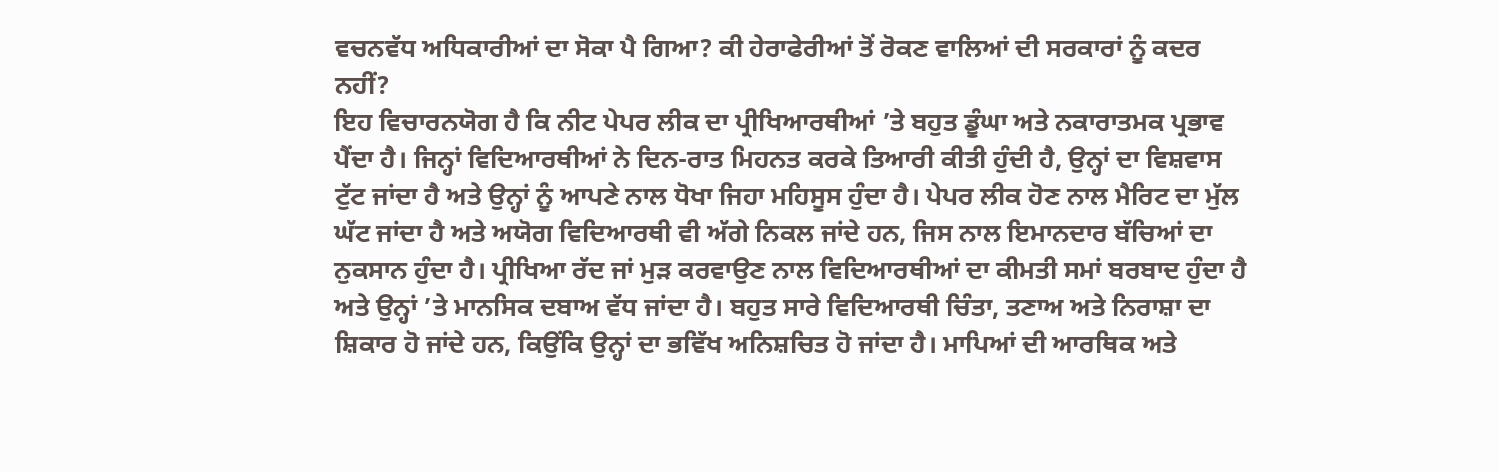ਵਚਨਵੱਧ ਅਧਿਕਾਰੀਆਂ ਦਾ ਸੋਕਾ ਪੈ ਗਿਆ? ਕੀ ਹੇਰਾਫੇਰੀਆਂ ਤੋਂ ਰੋਕਣ ਵਾਲਿਆਂ ਦੀ ਸਰਕਾਰਾਂ ਨੂੰ ਕਦਰ ਨਹੀਂ?
ਇਹ ਵਿਚਾਰਨਯੋਗ ਹੈ ਕਿ ਨੀਟ ਪੇਪਰ ਲੀਕ ਦਾ ਪ੍ਰੀਖਿਆਰਥੀਆਂ ’ਤੇ ਬਹੁਤ ਡੂੰਘਾ ਅਤੇ ਨਕਾਰਾਤਮਕ ਪ੍ਰਭਾਵ ਪੈਂਦਾ ਹੈ। ਜਿਨ੍ਹਾਂ ਵਿਦਿਆਰਥੀਆਂ ਨੇ ਦਿਨ-ਰਾਤ ਮਿਹਨਤ ਕਰਕੇ ਤਿਆਰੀ ਕੀਤੀ ਹੁੰਦੀ ਹੈ, ਉਨ੍ਹਾਂ ਦਾ ਵਿਸ਼ਵਾਸ ਟੁੱਟ ਜਾਂਦਾ ਹੈ ਅਤੇ ਉਨ੍ਹਾਂ ਨੂੰ ਆਪਣੇ ਨਾਲ ਧੋਖਾ ਜਿਹਾ ਮਹਿਸੂਸ ਹੁੰਦਾ ਹੈ। ਪੇਪਰ ਲੀਕ ਹੋਣ ਨਾਲ ਮੈਰਿਟ ਦਾ ਮੁੱਲ ਘੱਟ ਜਾਂਦਾ ਹੈ ਅਤੇ ਅਯੋਗ ਵਿਦਿਆਰਥੀ ਵੀ ਅੱਗੇ ਨਿਕਲ ਜਾਂਦੇ ਹਨ, ਜਿਸ ਨਾਲ ਇਮਾਨਦਾਰ ਬੱਚਿਆਂ ਦਾ ਨੁਕਸਾਨ ਹੁੰਦਾ ਹੈ। ਪ੍ਰੀਖਿਆ ਰੱਦ ਜਾਂ ਮੁੜ ਕਰਵਾਉਣ ਨਾਲ ਵਿਦਿਆਰਥੀਆਂ ਦਾ ਕੀਮਤੀ ਸਮਾਂ ਬਰਬਾਦ ਹੁੰਦਾ ਹੈ ਅਤੇ ਉਨ੍ਹਾਂ ’ਤੇ ਮਾਨਸਿਕ ਦਬਾਅ ਵੱਧ ਜਾਂਦਾ ਹੈ। ਬਹੁਤ ਸਾਰੇ ਵਿਦਿਆਰਥੀ ਚਿੰਤਾ, ਤਣਾਅ ਅਤੇ ਨਿਰਾਸ਼ਾ ਦਾ ਸ਼ਿਕਾਰ ਹੋ ਜਾਂਦੇ ਹਨ, ਕਿਉਂਕਿ ਉਨ੍ਹਾਂ ਦਾ ਭਵਿੱਖ ਅਨਿਸ਼ਚਿਤ ਹੋ ਜਾਂਦਾ ਹੈ। ਮਾਪਿਆਂ ਦੀ ਆਰਥਿਕ ਅਤੇ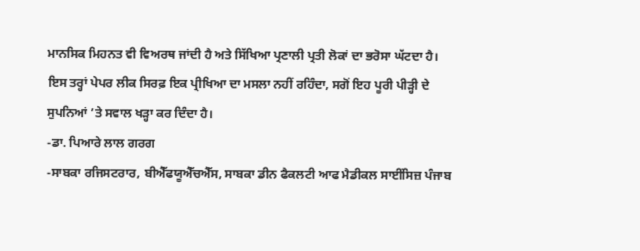ਮਾਨਸਿਕ ਮਿਹਨਤ ਵੀ ਵਿਅਰਥ ਜਾਂਦੀ ਹੈ ਅਤੇ ਸਿੱਖਿਆ ਪ੍ਰਣਾਲੀ ਪ੍ਰਤੀ ਲੋਕਾਂ ਦਾ ਭਰੋਸਾ ਘੱਟਦਾ ਹੈ। ਇਸ ਤਰ੍ਹਾਂ ਪੇਪਰ ਲੀਕ ਸਿਰਫ਼ ਇਕ ਪ੍ਰੀਖਿਆ ਦਾ ਮਸਲਾ ਨਹੀਂ ਰਹਿੰਦਾ, ਸਗੋਂ ਇਹ ਪੂਰੀ ਪੀੜ੍ਹੀ ਦੇ ਸੁਪਨਿਆਂ ’ਤੇ ਸਵਾਲ ਖੜ੍ਹਾ ਕਰ ਦਿੰਦਾ ਹੈ।
-ਡਾ. ਪਿਆਰੇ ਲਾਲ ਗਰਗ
-ਸਾਬਕਾ ਰਜਿਸਟਰਾਰ, ਬੀਐੱਫਯੂਐੱਚਐੱਸ, ਸਾਬਕਾ ਡੀਨ ਫੈਕਲਟੀ ਆਫ ਮੈਡੀਕਲ ਸਾਈਂਸਿਜ਼ ਪੰਜਾਬ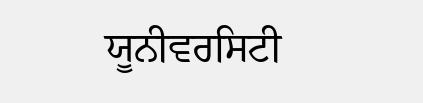ਯੂਨੀਵਰਸਿਟੀ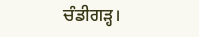ਚੰਡੀਗੜ੍ਹ।